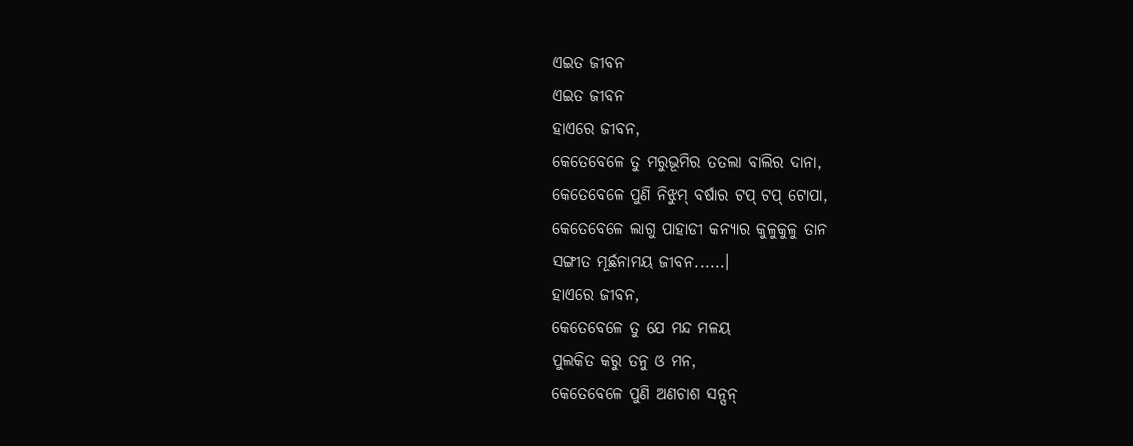ଏଇତ ଜୀବନ
ଏଇତ ଜୀବନ
ହାଏରେ ଜୀବନ,
କେତେବେଳେ ତୁ ମରୁଭୂମିର ତତଲା ବାଲିର ଦାନା,
କେତେବେଳେ ପୁଣି ନିଝୁମ୍ ବର୍ଷାର ଟପ୍ ଟପ୍ ଟୋପା,
କେତେବେଳେ ଲାଗୁ ପାହାଡୀ କନ୍ୟାର କୁଳୁକୁଳୁ ତାନ
ସଙ୍ଗୀତ ମୂର୍ଛନାମୟ ଜୀବନ......।
ହାଏରେ ଜୀବନ,
କେତେବେଳେ ତୁ ଯେ ମନ୍ଦ ମଳୟ
ପୁଲକିତ କରୁ ତନୁ ଓ ମନ,
କେତେବେଳେ ପୁଣି ଅଣଚାଶ ସନ୍ସନ୍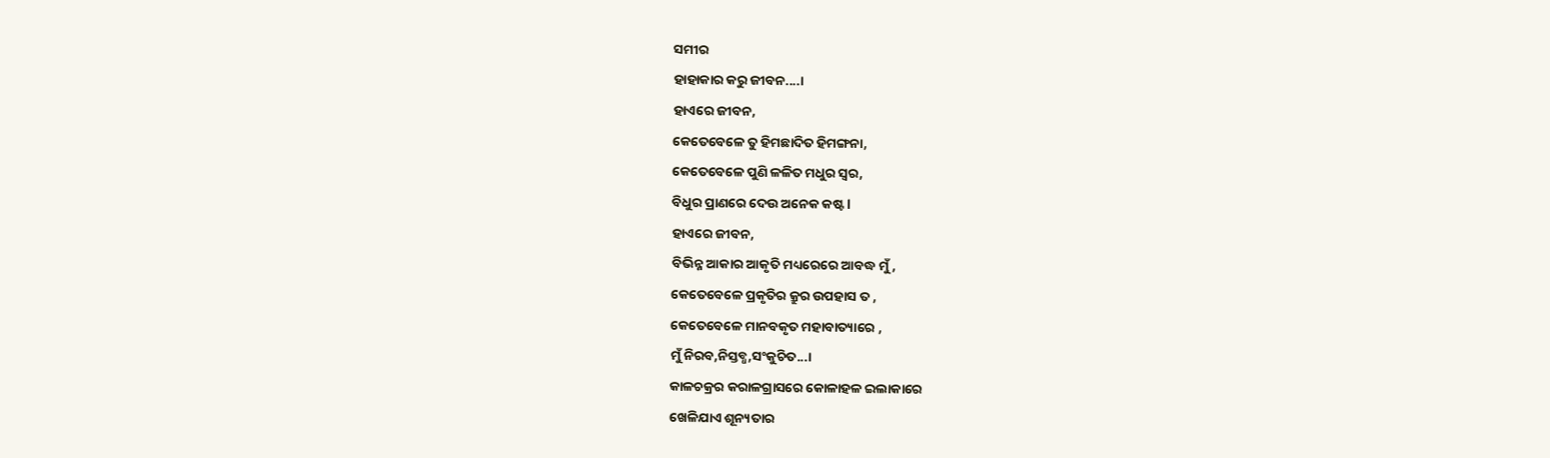ସମୀର
ହାହାକାର କରୁ ଜୀବନ....।
ହାଏରେ ଜୀବନ,
କେତେବେଳେ ତୁ ହିମଛାଦିତ ହିମଙ୍ଗନା,
କେତେବେଳେ ପୁଣି ଳଳିତ ମଧୁର ସ୍ବର,
ବିଧୁର ପ୍ରାଣରେ ଦେଉ ଅନେକ କଷ୍ଟ l
ହାଏରେ ଜୀବନ,
ବିଭିନ୍ନ ଆକାର ଆକୃତି ମଧ୍ୟରେରେ ଆବଦ୍ଧ ମୁଁ,
କେତେବେଳେ ପ୍ରକୃତିର କ୍ରୁର ଉପହାସ ତ ,
କେତେବେଳେ ମାନବକୃତ ମହାବାତ୍ୟାରେ ,
ମୁଁ ନିରବ,ନିସ୍ତବ୍ଧ,ସଂକୁଚିତ...।
କାଳଚକ୍ରର କରାଳଗ୍ରାସରେ କୋଳାହଳ ଇଲାକାରେ
ଖେଳିଯାଏ ଶୂନ୍ୟତାର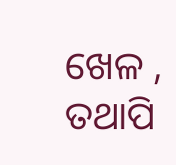ଖେଳ ,
ତଥାପି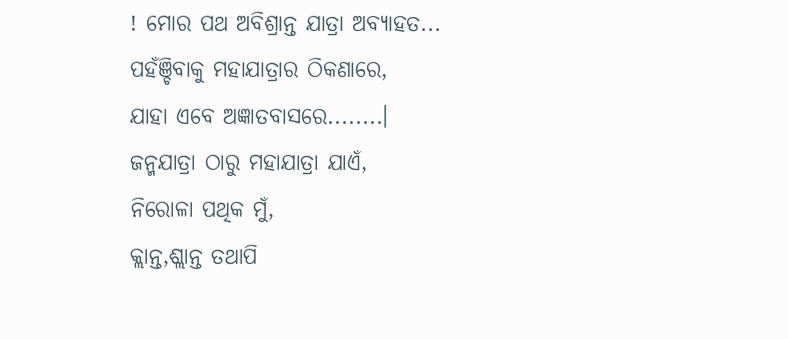! ମୋର ପଥ ଅବିଶ୍ରାନ୍ତ ଯାତ୍ରା ଅବ୍ୟାହତ...
ପହଁଞ୍ଚିବାକୁ ମହାଯାତ୍ରାର ଠିକଣାରେ,
ଯାହା ଏବେ ଅଜ୍ଞାତବାସରେ........।
ଜନ୍ମଯାତ୍ରା ଠାରୁ ମହାଯାତ୍ରା ଯାଏଁ,
ନିରୋଳା ପଥିକ ମୁଁ,
କ୍ଲାନ୍ତ,ଶ୍ଲାନ୍ତ ତଥାପି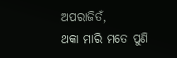ଅପରାଜିତଁ,
ଥକା ମାରି ମତେ ପୁଣି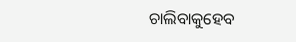ଚାଲିବାକୁହେବ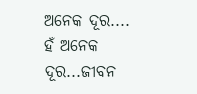ଅନେକ ଦୂର....
ହଁ ଅନେକ ଦୂର...ଜୀବନ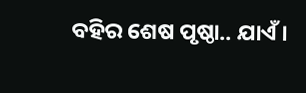ବହିର ଶେଷ ପୃଷ୍ଠା.. ଯାଏଁ।